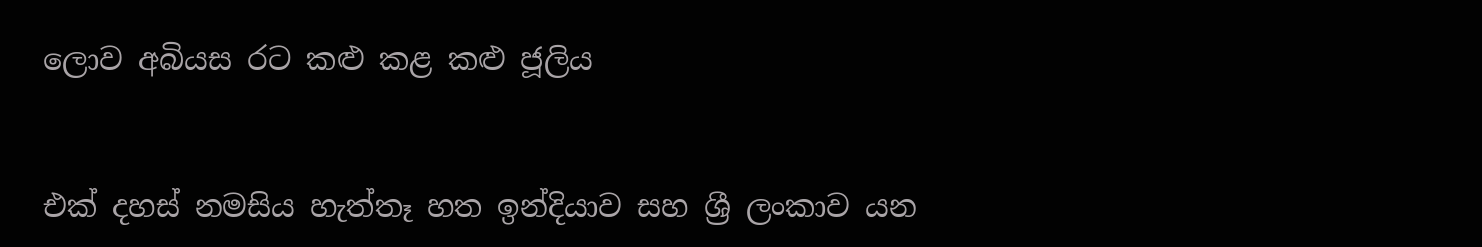ලොව අබියස රට කළු කළ කළු ජූලිය


එක් දහස් නමසිය හැත්තෑ හත ඉන්දියාව සහ ශ්‍රී ලංකාව යන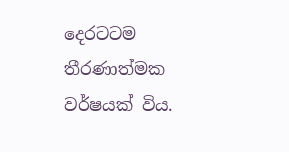දෙරටටම තීරණාත්මක වර්ෂයක් විය.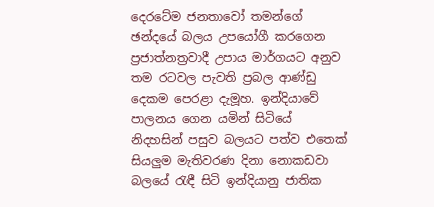දෙරටේම ජනතාවෝ තමන්ගේ ඡන්දයේ බලය උපයෝගී කරගෙන ප්‍රජාත්නත්‍රවාදී උපාය මාර්ගයට අනුව තම රටවල පැවති ප්‍රබල ආණ්ඩු දෙකම පෙරළා දැමූහ. ඉන්දියාවේ පාලනය ගෙන යමින් සිටියේ නිදහසින් පසුව බලයට පත්ව එතෙක් සියලුම මැතිවරණ දිනා නොකඩවා බලයේ රැඳී සිටි ඉන්දියානු ජාතික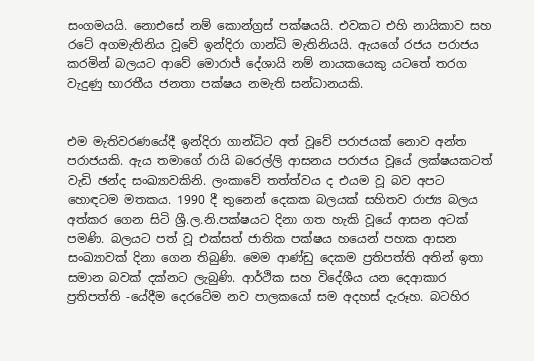සංගමයයි. නොඑසේ නම් කොන්ග්‍රස් පක්ෂයයි. එවකට එහි නායිකාව සහ රටේ අගමැතිනිය වූවේ ඉන්දිරා ගාන්ධි මැතිනියයි. ඇයගේ රජය පරාජය කරමින් බලයට ආවේ මොරාජ් දේශායි නම් නායකයෙකු යටතේ තරග වැදුණු භාරතීය ජනතා පක්ෂය නමැති සන්ධානයකි.


එම මැතිවරණයේදී ඉන්දිරා ගාන්ධිට අත් වූවේ පරාජයක් නොව අන්ත පරාජයකි. ඇය තමාගේ රායි බරෙල්ලි ආසනය පරාජය වූයේ ලක්ෂයකටත් වැඩි ඡන්ද සංඛ්‍යාවකිනි. ලංකාවේ තත්ත්වය ද එයම වූ බව අපට හොඳටම මතකය. 1990 දී තුනෙන් දෙකක බලයක් සහිතව රාජ්‍ය බලය අත්කර ගෙන සිටි ශ්‍රී.ල.නි.පක්ෂයට දිනා ගත හැකි වූයේ ආසන අටක් පමණි. බලයට පත් වූ එක්සත් ජාතික පක්ෂය හයෙන් පහක ආසන සංඛ්‍යාවක් දිනා ගෙන තිබුණි. මෙම ආණ්ඩු දෙකම ප්‍රතිපත්ති අතින් ඉතා සමාන බවක් දක්නට ලැබුණි. ආර්ථික සහ විදේශීය යන දෙආකාර ප්‍රතිපත්ති -යේදීම දෙරටේම නව පාලකයෝ සම අදහස් දැරූහ. බටහිර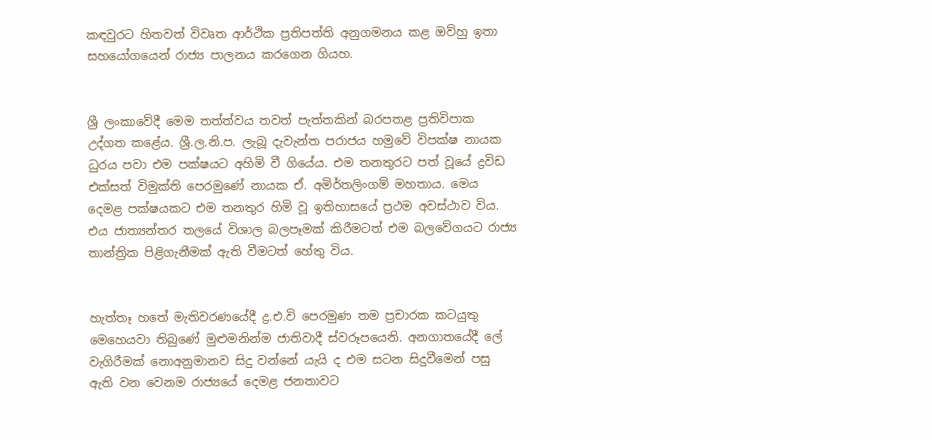කඳවුරට හිතවත් විවෘත ආර්ථික ප්‍රතිපත්ති අනුගමනය කළ ඔව්හු ඉතා සහයෝගයෙන් රාජ්‍ය පාලනය කරගෙන ගියහ.


ශ්‍රී ලංකාවේදී මෙම තත්ත්වය තවත් පැත්තකින් බරපතළ ප්‍රතිවිපාක උද්ගත කළේය. ශ්‍රී.ල.නි.ප. ලැබූ දැවැන්ත පරාජය හමුවේ විපක්ෂ නායක ධුරය පවා එම පක්ෂයට අහිමි වී ගියේය. එම තනතුරට පත් වූයේ ද්‍රවිඩ එක්සත් විමුක්ති පෙරමුණේ නායක ඒ. අමිර්තලිංගම් මහතාය. මෙය දෙමළ පක්ෂයකට එම තනතුර හිමි වූ ඉතිහාසයේ ප්‍රථම අවස්ථාව විය. එය ජාත්‍යන්තර තලයේ විශාල බලපෑමක් කිරීමටත් එම බලවේගයට රාජ්‍ය තාන්ත්‍රික පිළිගැනීමක් ඇති වීමටත් හේතු විය.


හැත්තෑ හතේ මැතිවරණයේදී ද්‍ර.එ.වි පෙරමුණ තම ප්‍රචාරක කටයුතු මෙහෙයවා තිබුණේ මුළුමනින්ම ජාතිවාදී ස්වරූපයෙනි. අනගාතයේදී ලේ වැගිරීමක් නොඅනුමානව සිදු වන්නේ යැයි ද එම සටන සිදුවීමෙන් පසු ඇති වන වෙනම රාජ්‍යයේ දෙමළ ජනතාවට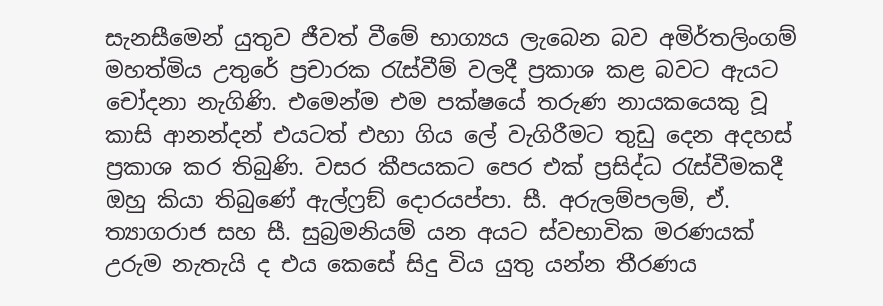සැනසීමෙන් යුතුව ජීවත් වීමේ භාග්‍යය ලැබෙන බව අමිර්තලිංගම් මහත්මිය උතුරේ ප්‍රචාරක රැස්වීම් වලදී ප්‍රකාශ කළ බවට ඇයට චෝදනා නැගිණි. එමෙන්ම එම පක්ෂයේ තරුණ නායකයෙකු වූ කාසි ආනන්දන් එයටත් එහා ගිය ලේ වැගිරීමට තුඩු දෙන අදහස් ප්‍රකාශ කර තිබුණි. වසර කීපයකට පෙර එක් ප්‍රසිද්ධ රැස්වීමකදී ඔහු කියා තිබුණේ ඇල්ෆ්‍රඞ් දොරයප්පා. සී. අරුලම්පලම්, ඒ. ත්‍යාගරාජ සහ සී. සුබ්‍රමනියම් යන අයට ස්වභාවික මරණයක් උරුම නැතැයි ද එය කෙසේ සිදු විය යුතු යන්න තීරණය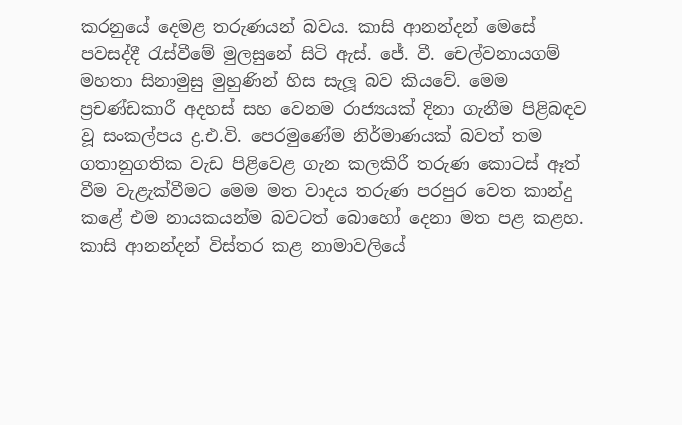කරනුයේ දෙමළ තරුණයන් බවය. කාසි ආනන්දන් මෙසේ පවසද්දී රැස්වීමේ මුලසුනේ සිටි ඇස්. ජේ. වී. චෙල්වනායගම් මහතා සිනාමුසු මුහුණින් හිස සැලූ බව කියවේ. මෙම ප්‍රචණ්ඩකාරී අදහස් සහ වෙනම රාජ්‍යයක් දිනා ගැනීම පිළිබඳව වූ සංකල්පය ද්‍ර.එ.වි. පෙරමුණේම නිර්මාණයක් බවත් තම ගතානුගතික වැඩ පිළිවෙළ ගැන කලකිරී තරුණ කොටස් ඈත් වීම වැළැක්වීමට මෙම මත වාදය තරුණ පරපුර වෙත කාන්දු කළේ එම නායකයන්ම බවටත් බොහෝ දෙනා මත පළ කළහ. කාසි ආනන්දන් විස්තර කළ නාමාවලියේ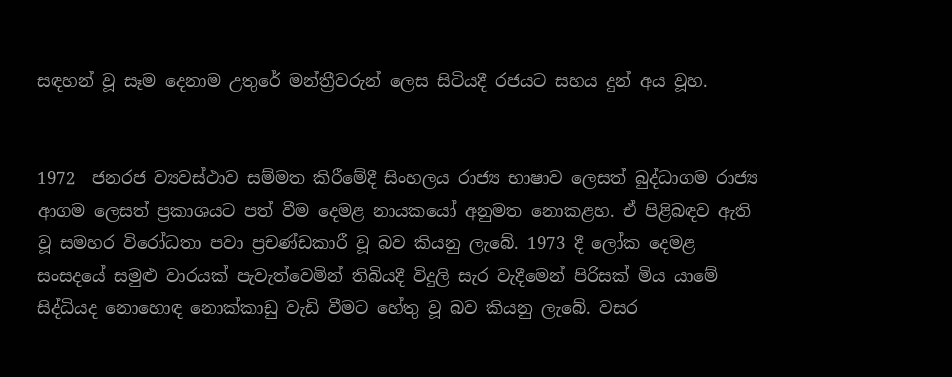සඳහන් වූ සෑම දෙනාම උතුරේ මන්ත්‍රීවරුන් ලෙස සිටියදී රජයට සහය දුන් අය වූහ.


1972  ජනරජ ව්‍යවස්ථාව සම්මත කිරීමේදී සිංහලය රාජ්‍ය භාෂාව ලෙසත් බුද්ධාගම රාජ්‍ය ආගම ලෙසත් ප්‍රකාශයට පත් වීම දෙමළ නායකයෝ අනුමත නොකළහ. ඒ පිළිබඳව ඇති වූ සමහර විරෝධතා පවා ප්‍රචණ්ඩකාරී වූ බව කියනු ලැබේ. 1973 දී ලෝක දෙමළ සංසදයේ සමුළු වාරයක් පැවැත්වෙමින් තිබියදී විදුලි සැර වැදීමෙන් පිරිසක් මිය යාමේ සිද්ධියද නොහොඳ නොක්කාඩු වැඩි වීමට හේතු වූ බව කියනු ලැබේ. වසර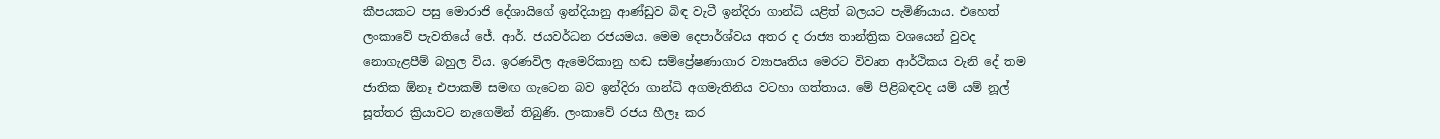කීපයකට පසු මොරාජි දේශායිගේ ඉන්දියානු ආණ්ඩුව බිඳ වැටී ඉන්දිරා ගාන්ධි යළිත් බලයට පැමිණියාය. එහෙත් ලංකාවේ පැවතියේ ජේ. ආර්. ජයවර්ධන රජයමය. මෙම දෙපාර්ශ්වය අතර ද රාජ්‍ය තාන්ත්‍රික වශයෙන් වුවද නොගැළපීම් බහුල විය. ඉරණවිල ඇමෙරිකානු හඬ සම්ප්‍රේෂණාගාර ව්‍යාපෘතිය මෙරට විවෘත ආර්ථිකය වැනි දේ තම ජාතික ඕනෑ එපාකම් සමඟ ගැටෙන බව ඉන්දිරා ගාන්ධි අගමැතිනිය වටහා ගත්තාය. මේ පිළිබඳවද යම් යම් නූල් සූත්තර ක්‍රියාවට නැගෙමින් තිබුණි. ලංකාවේ රජය හීලෑ කර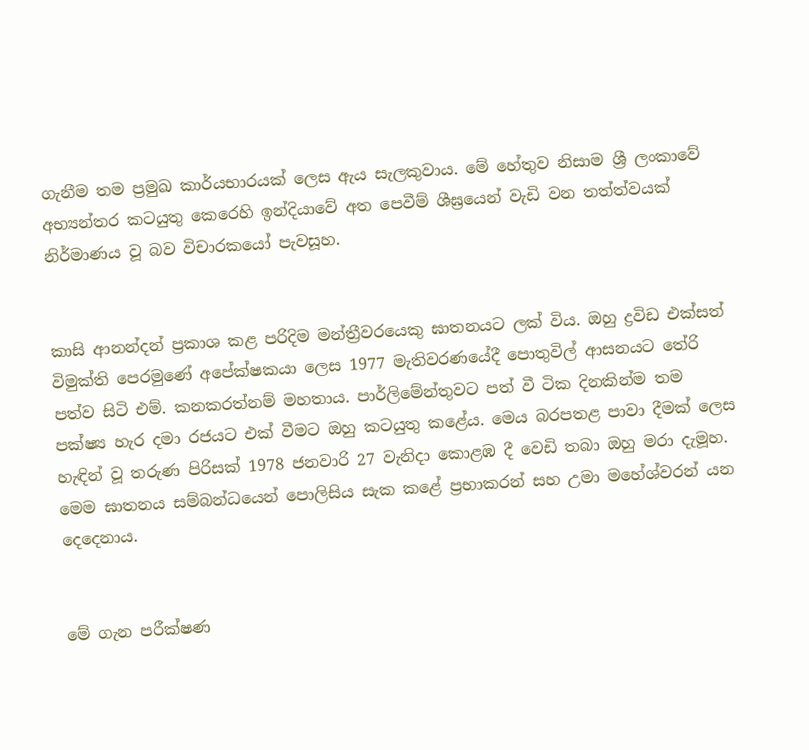ගැනීම තම ප්‍රමුඛ කාර්යභාරයක් ලෙස ඇය සැලකුවාය. මේ හේතුව නිසාම ශ්‍රී ලංකාවේ අභ්‍යන්තර කටයුතු කෙරෙහි ඉන්දියාවේ අත පෙවීම් ශීඝ්‍රයෙන් වැඩි වන තත්ත්වයක් නිර්මාණය වූ බව විචාරකයෝ පැවසූහ.


කාසි ආනන්දන් ප්‍රකාශ කළ පරිදිම මන්ත්‍රීවරයෙකු ඝාතනයට ලක් විය. ඔහු ද්‍රවිඩ එක්සත් විමුක්ති පෙරමුණේ අපේක්ෂකයා ලෙස 1977 මැතිවරණයේදී පොතුවිල් ආසනයට තේරි පත්ව සිටි එම්. කනකරත්නම් මහතාය. පාර්ලිමේන්තුවට පත් වී ටික දිනකින්ම තම පක්ෂ්‍ය හැර දමා රජයට එක් වීමට ඔහු කටයුතු කළේය. මෙය බරපතළ පාවා දීමක් ලෙස හැඳින් වූ තරුණ පිරිසක් 1978 ජනවාරි 27 වැනිදා කොළඹ දී වෙඩි තබා ඔහු මරා දැමූහ. මෙම ඝාතනය සම්බන්ධයෙන් පොලිසිය සැක කළේ ප්‍රභාකරන් සහ උමා මහේශ්වරන් යන දෙදෙනාය.


මේ ගැන පරීක්ෂණ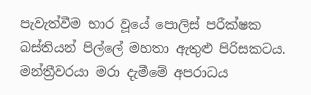පැවැත්වීම භාර වූයේ පොලිස් පරීක්ෂක බස්තියන් පිල්ලේ මහතා ඇතුළු පිරිසකටය. මන්ත්‍රීවරයා මරා දැමීමේ අපරාධය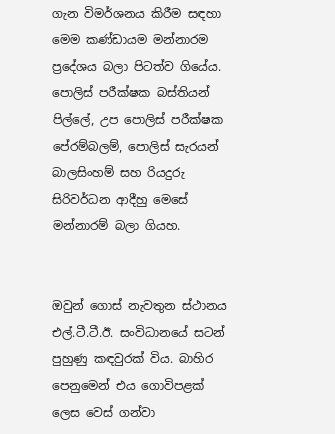ගැන විමර්ශනය කිරීම සඳහා මෙම කණ්ඩායම මන්නාරම ප්‍රදේශය බලා පිටත්ව ගියේය. පොලිස් පරීක්ෂක බස්තියන් පිල්ලේ, උප පොලිස් පරීක්ෂක පේරම්බලම්, පොලිස් සැරයන් බාලසිංහම් සහ රියදුරු සිරිවර්ධන ආදීහු මෙසේ මන්නාරම් බලා ගියහ.


ඔවුන් ගොස් නැවතුන ස්ථානය එල්.ටී.ටී.ඊ. සංවිධානයේ සටන් පුහුණු කඳවුරක් විය. බාහිර පෙනුමෙන් එය ගොවිපළක් ලෙස වෙස් ගන්වා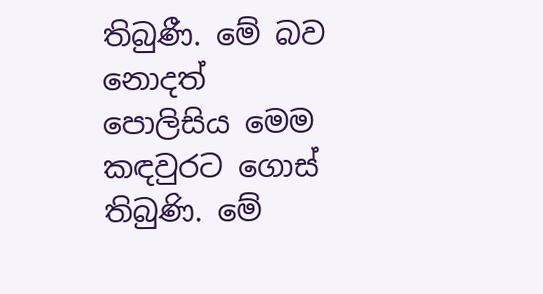තිබුණී. මේ බව නොදත් පොලිසිය මෙම කඳවුරට ගොස් තිබුණි. මේ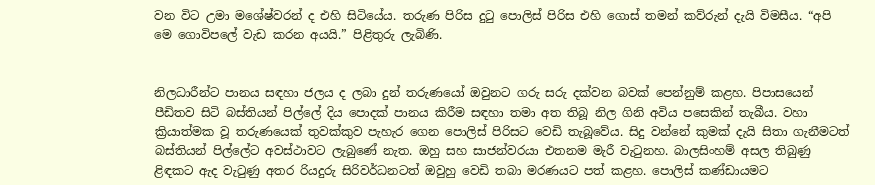වන විට උමා මශේෂ්වරන් ද එහි සිටියේය. තරුණ පිරිස දුටු පොලිස් පිරිස එහි ගොස් තමන් කව්රුන් දැයි විමසීය. “අපි මෙ ගොවිපලේ වැඩ කරන අයයි.” පිළිතුරු ලැබිණි.


නිලධාරීන්ට පානය සඳහා ජලය ද ලබා දුන් තරුණයෝ ඔවුනට ගරු සරු දක්වන බවක් පෙන්නුම් කළහ. පිපාසයෙන් පීඩිතව සිටි බස්තියන් පිල්ලේ දිය පොදක් පානය කිරීම සඳහා තමා අත තිබූ නිල ගිනි අවිය පසෙකින් තැබීය. වහා ක්‍රියාත්මක වූ තරුණයෙක් තුවක්කුව පැහැර ගෙන පොලිස් පිරිසට වෙඩි තැබූවේය. සිදු වන්නේ කුමක් දැයි සිතා ගැනීමටත් බස්තියන් පිල්ලේට අවස්ථාවට ලැබුණේ නැත. ඔහු සහ සාජන්වරයා එතනම මැරී වැටුනහ. බාලසිංහම් අසල තිබුණු ළිඳකට ඇද වැටුණු අතර රියදුරු සිරිවර්ධනටත් ඔවුහු වෙඩි තබා මරණයට පත් කළහ. පොලිස් කණ්ඩායමට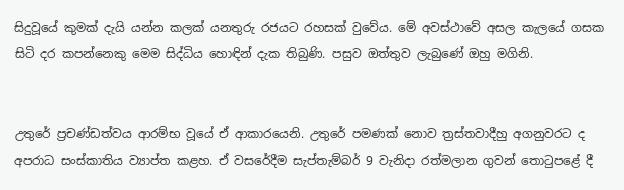සිදුවූයේ කුමක් දැයි යන්න කලක් යනතුරු රජයට රහසක් වුවේය. මේ අවස්ථාවේ අසල කැලයේ ගසක සිටි දර කපන්නෙකු මෙම සිද්ධිය හොඳින් දැක තිබුණි. පසුව ඔත්තුව ලැබුණේ ඔහු මගිනි.


උතුරේ ප්‍රචණ්ඩත්වය ආරම්භ වූයේ ඒ ආකාරයෙනි. උතුරේ පමණක් නොව ත්‍රස්තවාදීහු අගනුවරට ද අපරාධ සංස්කාතිය ව්‍යාප්ත කළහ. ඒ වසරේදීම සැප්තැම්බර් 9 වැනිදා රත්මලාන ගුවන් තොටුපළේ දී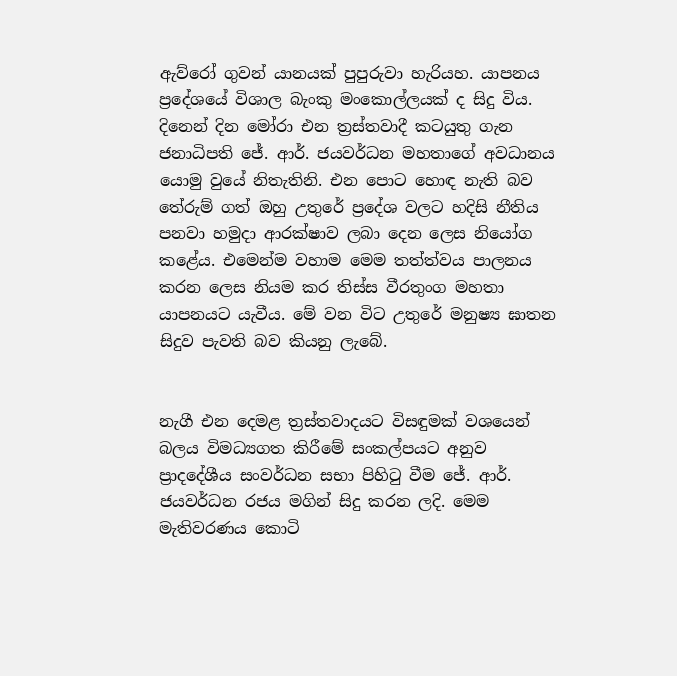ඇව්රෝ ගුවන් යානයක් පුපුරුවා හැරියහ. යාපනය ප්‍රදේශයේ විශාල බැංකු මංකොල්ලයක් ද සිදු විය. දිනෙන් දින මෝරා එන ත්‍රස්තවාදී කටයුතු ගැන ජනාධිපති ජේ. ආර්. ජයවර්ධන මහතාගේ අවධානය යොමු වුයේ නිතැතිනි. එන පොට හොඳ නැති බව තේරුම් ගත් ඔහු උතුරේ ප්‍රදේශ වලට හදිසි නීතිය පනවා හමුදා ආරක්ෂාව ලබා දෙන ලෙස නියෝග කළේය. එමෙන්ම වහාම මෙම තත්ත්වය පාලනය කරන ලෙස නියම කර තිස්ස වීරතුංග මහතා යාපනයට යැවීය. මේ වන විට උතුරේ මනුෂ්‍ය ඝාතන සිදුව පැවති බව කියනු ලැබේ.


නැගී එන දෙමළ ත්‍රස්තවාදයට විසඳුමක් වශයෙන් බලය විමධ්‍යගත කිරීමේ සංකල්පයට අනුව ප්‍රාදදේශීය සංවර්ධන සභා පිහිටු වීම ජේ. ආර්. ජයවර්ධන රජය මගින් සිදු කරන ලදි. මෙම මැතිවරණය කොටි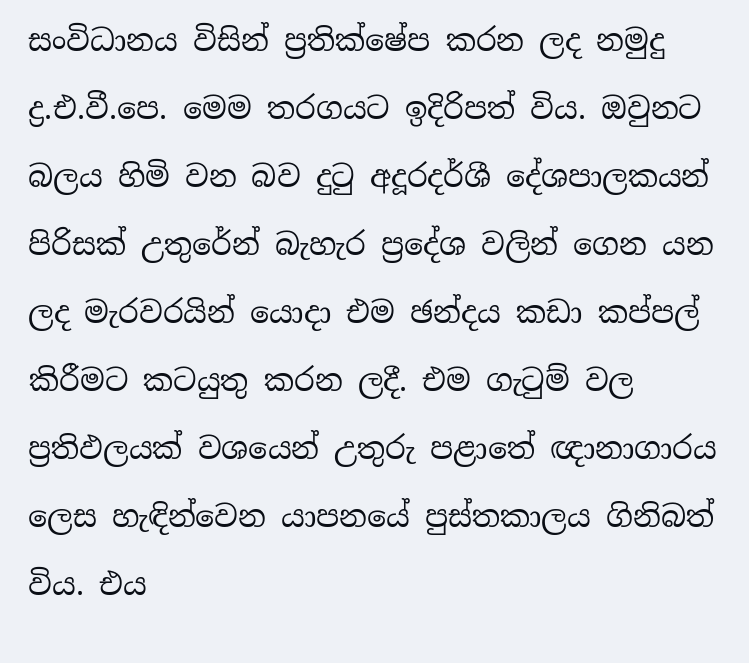සංවිධානය විසින් ප්‍රතික්ෂේප කරන ලද නමුදු ද්‍ර.එ.වී.පෙ. මෙම තරගයට ඉදිරිපත් විය. ඔවුනට බලය හිමි වන බව දුටු අදූරදර්ශී දේශපාලකයන් පිරිසක් උතුරේන් බැහැර ප්‍රදේශ වලින් ගෙන යන ලද මැරවරයින් යොදා එම ඡන්දය කඩා කප්පල් කිරීමට කටයුතු කරන ලදී. එම ගැටුම් වල ප්‍රතිඵලයක් වශයෙන් උතුරු පළාතේ ඥානාගාරය ලෙස හැඳින්වෙන යාපනයේ පුස්තකාලය ගිනිබත් විය. එය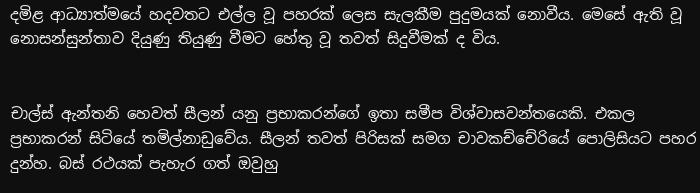දමිළ ආධ්‍යාත්මයේ හදවතට එල්ල වූ පහරක් ලෙස සැලකීම පුදුමයක් නොවීය. මෙසේ ඇති වූ නොසන්සුන්තාව දියුණු තියුණු වීමට හේතු වූ තවත් සිදුවීමක් ද විය.


චාල්ස් ඇන්තනි හෙවත් සීලන් යනු ප්‍රභාකරන්ගේ ඉතා සමීප විශ්වාසවන්තයෙකි. එකල ප්‍රභාකරන් සිටියේ තමිල්නාඩුවේය. සීලන් තවත් පිරිසක් සමග චාවකච්චේරියේ පොලිසියට පහර දුන්හ. බස් රථයක් පැහැර ගත් ඔවුහු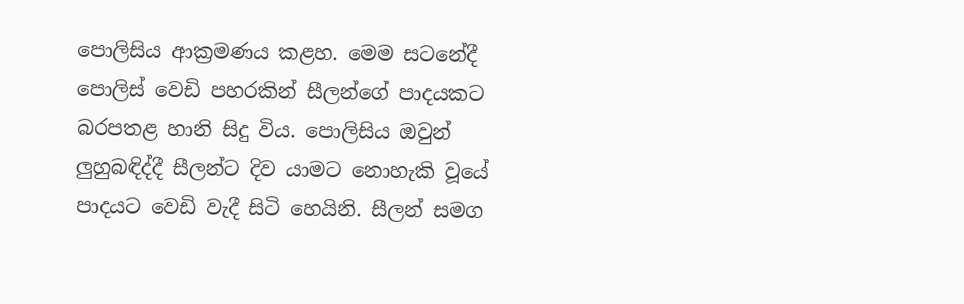පොලිසිය ආක්‍රමණය කළහ. මෙම සටනේදී පොලිස් වෙඩි පහරකින් සීලන්ගේ පාදයකට බරපතළ හානි සිදු විය. පොලිසිය ඔවුන් ලුහුබඳිද්දී සීලන්ට දිව යාමට නොහැකි වූයේ පාදයට වෙඩි වැදී සිටි හෙයිනි. සීලන් සමග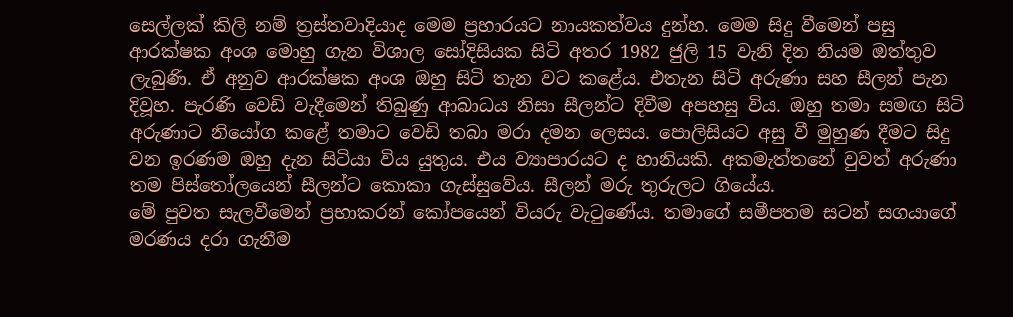සෙල්ලක් කිලි නම් ත්‍රස්තවාදියාද මෙම ප්‍රහාරයට නායකත්වය දුන්හ. මෙම සිදු වීමෙන් පසු ආරක්ෂක අංශ මොහු ගැන විශාල සෝදිසියක සිටි අතර 1982 ජුලි 15 වැනි දින නියම ඔත්තුව ලැබුණි. ඒ අනුව ආරක්ෂක අංශ ඔහු සිටි තැන වට කළේය. එතැන සිටි අරුණා සහ සීලන් පැන දිවූහ. පැරණි වෙඩි වැදීමෙන් තිබුණු ආබාධය නිසා සීලන්ට දිවීම අපහසු විය. ඔහු තමා සමඟ සිටි අරුණාට නියෝග කළේ තමාට වෙඩි තබා මරා දමන ලෙසය. පොලිසියට අසු වී මුහුණ දීමට සිදු වන ඉරණම ඔහු දැන සිටියා විය යුතුය. එය ව්‍යාපාරයට ද හානියකි. අකමැත්තනේ වුවත් අරුණා තම පිස්තෝලයෙන් සීලන්ට කොකා ගැස්සුවේය. සීලන් මරු තුරුලට ගියේය.
මේ පුවත සැලවීමෙන් ප්‍රභාකරන් කෝපයෙන් වියරු වැටුණේය. තමාගේ සමීපතම සටන් සගයාගේ මරණය දරා ගැනීම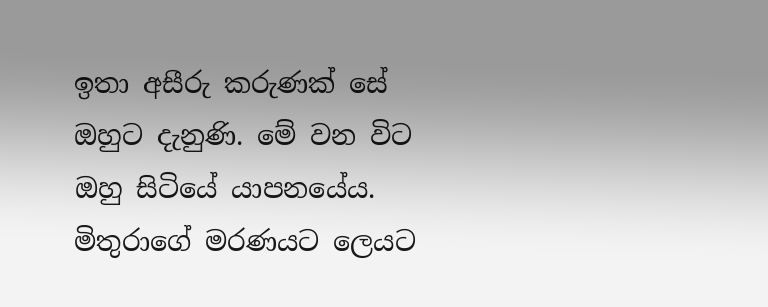ඉතා අසීරු කරුණක් සේ ඔහුට දැනුණි. මේ වන විට ඔහු සිටියේ යාපනයේය. මිතුරාගේ මරණයට ලෙයට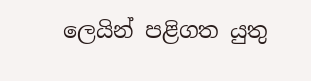ලෙයින් පළිගත යුතු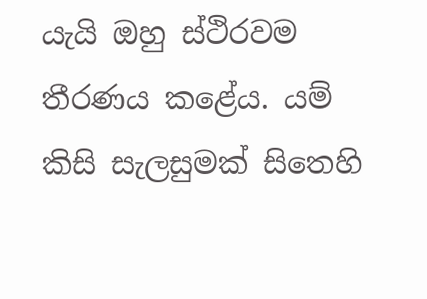යැයි ඔහු ස්ථිරවම තීරණය කළේය. යම් කිසි සැලසුමක් සිතෙහි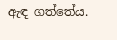ඇඳ ගත්තේය.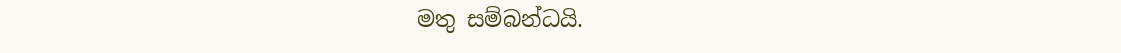මතු සම්බන්ධයි.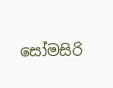සෝමසිරි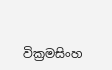වික්‍රමසිංහ